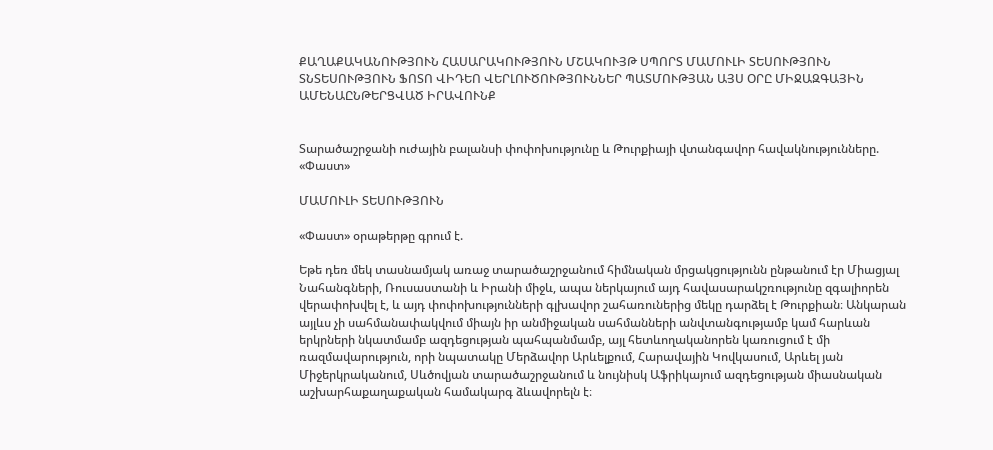ՔԱՂԱՔԱԿԱՆՈՒԹՅՈՒՆ ՀԱՍԱՐԱԿՈՒԹՅՈՒՆ ՄՇԱԿՈՒՅԹ ՍՊՈՐՏ ՄԱՄՈՒԼԻ ՏԵՍՈՒԹՅՈՒՆ ՏՆՏԵՍՈՒԹՅՈՒՆ ՖՈՏՈ ՎԻԴԵՈ ՎԵՐԼՈՒԾՈՒԹՅՈՒՆՆԵՐ ՊԱՏՄՈՒԹՅԱՆ ԱՅՍ ՕՐԸ ՄԻՋԱԶԳԱՅԻՆ ԱՄԵՆԱԸՆԹԵՐՑՎԱԾ ԻՐԱՎՈՒՆՔ


Տարածաշրջանի ուժային բալանսի փոփոխությունը և Թուրքիայի վտանգավոր հավակնությունները. «Փաստ»

ՄԱՄՈՒԼԻ ՏԵՍՈՒԹՅՈՒՆ

«Փաստ» օրաթերթը գրում է.

Եթե դեռ մեկ տասնամյակ առաջ տարածաշրջանում հիմնական մրցակցությունն ընթանում էր Միացյալ Նահանգների, Ռուսաստանի և Իրանի միջև, ապա ներկայում այդ հավասարակշռությունը զգալիորեն վերափոխվել է, և այդ փոփոխությունների գլխավոր շահառուներից մեկը դարձել է Թուրքիան։ Անկարան այլևս չի սահմանափակվում միայն իր անմիջական սահմանների անվտանգությամբ կամ հարևան երկրների նկատմամբ ազդեցության պահպանմամբ, այլ հետևողականորեն կառուցում է մի ռազմավարություն, որի նպատակը Մերձավոր Արևելքում, Հարավային Կովկասում, Արևել յան Միջերկրականում, Սևծովյան տարածաշրջանում և նույնիսկ Աֆրիկայում ազդեցության միասնական աշխարհաքաղաքական համակարգ ձևավորելն է։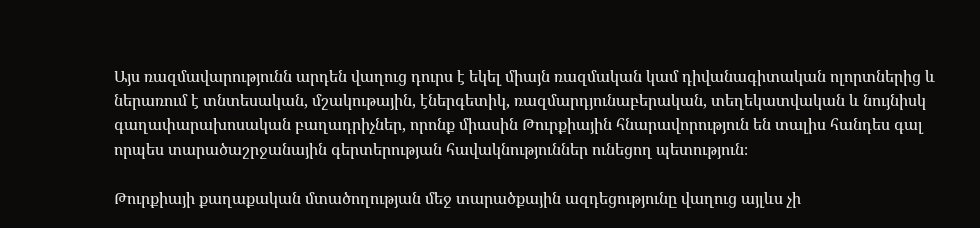Այս ռազմավարությունն արդեն վաղուց դուրս է եկել միայն ռազմական կամ դիվանագիտական ոլորտներից և ներառում է տնտեսական, մշակութային, էներգետիկ, ռազմարդյունաբերական, տեղեկատվական և նույնիսկ գաղափարախոսական բաղադրիչներ, որոնք միասին Թուրքիային հնարավորություն են տալիս հանդես գալ որպես տարածաշրջանային գերտերության հավակնություններ ունեցող պետություն։

Թուրքիայի քաղաքական մտածողության մեջ տարածքային ազդեցությունը վաղուց այլևս չի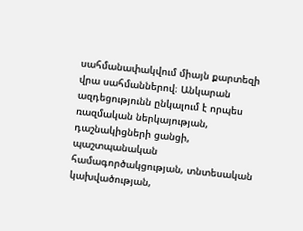սահմանափակվում միայն քարտեզի վրա սահմաններով։ Անկարան ազդեցությունն ընկալում է որպես ռազմական ներկայության, դաշնակիցների ցանցի, պաշտպանական համագործակցության, տնտեսական կախվածության,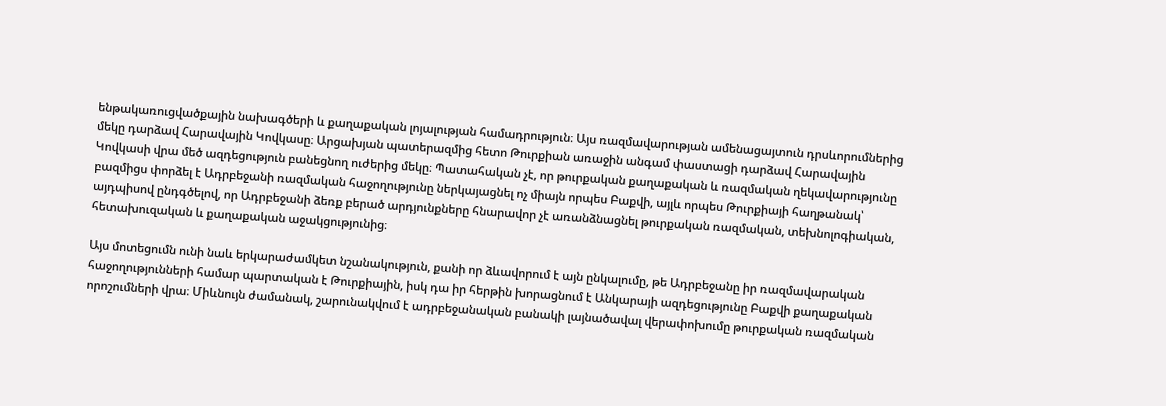ենթակառուցվածքային նախագծերի և քաղաքական լոյալության համադրություն։ Այս ռազմավարության ամենացայտուն դրսևորումներից մեկը դարձավ Հարավային Կովկասը։ Արցախյան պատերազմից հետո Թուրքիան առաջին անգամ փաստացի դարձավ Հարավային Կովկասի վրա մեծ ազդեցություն բանեցնող ուժերից մեկը։ Պատահական չէ, որ թուրքական քաղաքական և ռազմական ղեկավարությունը բազմիցս փորձել է Ադրբեջանի ռազմական հաջողությունը ներկայացնել ոչ միայն որպես Բաքվի, այլև որպես Թուրքիայի հաղթանակ՝ այդպիսով ընդգծելով, որ Ադրբեջանի ձեռք բերած արդյունքները հնարավոր չէ առանձնացնել թուրքական ռազմական, տեխնոլոգիական, հետախուզական և քաղաքական աջակցությունից։

Այս մոտեցումն ունի նաև երկարաժամկետ նշանակություն, քանի որ ձևավորում է այն ընկալումը, թե Ադրբեջանը իր ռազմավարական հաջողությունների համար պարտական է Թուրքիային, իսկ դա իր հերթին խորացնում է Անկարայի ազդեցությունը Բաքվի քաղաքական որոշումների վրա։ Միևնույն ժամանակ, շարունակվում է ադրբեջանական բանակի լայնածավալ վերափոխումը թուրքական ռազմական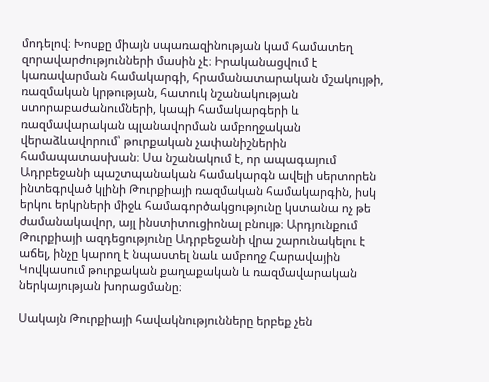մոդելով։ Խոսքը միայն սպառազինության կամ համատեղ զորավարժությունների մասին չէ։ Իրականացվում է կառավարման համակարգի, հրամանատարական մշակույթի, ռազմական կրթության, հատուկ նշանակության ստորաբաժանումների, կապի համակարգերի և ռազմավարական պլանավորման ամբողջական վերաձևավորում՝ թուրքական չափանիշներին համապատասխան։ Սա նշանակում է, որ ապագայում Ադրբեջանի պաշտպանական համակարգն ավելի սերտորեն ինտեգրված կլինի Թուրքիայի ռազմական համակարգին, իսկ երկու երկրների միջև համագործակցությունը կստանա ոչ թե ժամանակավոր, այլ ինստիտուցիոնալ բնույթ։ Արդյունքում Թուրքիայի ազդեցությունը Ադրբեջանի վրա շարունակելու է աճել, ինչը կարող է նպաստել նաև ամբողջ Հարավային Կովկասում թուրքական քաղաքական և ռազմավարական ներկայության խորացմանը։

Սակայն Թուրքիայի հավակնությունները երբեք չեն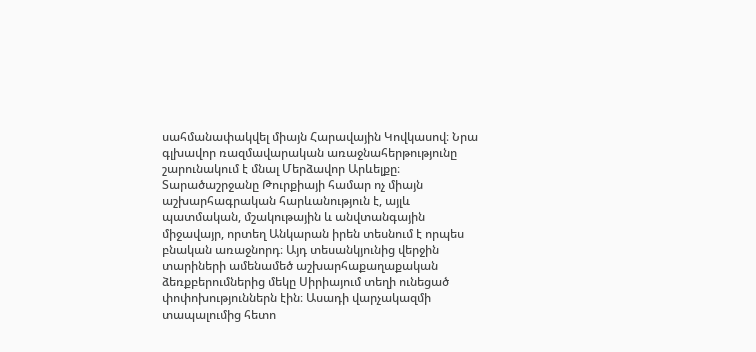սահմանափակվել միայն Հարավային Կովկասով։ Նրա գլխավոր ռազմավարական առաջնահերթությունը շարունակում է մնալ Մերձավոր Արևելքը։ Տարածաշրջանը Թուրքիայի համար ոչ միայն աշխարհագրական հարևանություն է, այլև պատմական, մշակութային և անվտանգային միջավայր, որտեղ Անկարան իրեն տեսնում է որպես բնական առաջնորդ։ Այդ տեսանկյունից վերջին տարիների ամենամեծ աշխարհաքաղաքական ձեռքբերումներից մեկը Սիրիայում տեղի ունեցած փոփոխություններն էին։ Ասադի վարչակազմի տապալումից հետո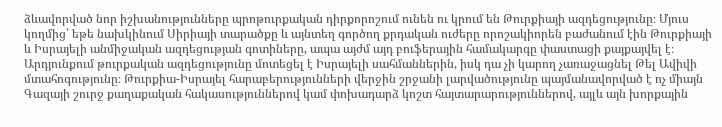ձևավորված նոր իշխանությունները պրոթուրքական դիրքորոշում ունեն ու կրում են Թուրքիայի ազդեցությունը։ Մյուս կողմից՝ եթե նախկինում Սիրիայի տարածքը և այնտեղ գործող քրդական ուժերը որոշակիորեն բաժանում էին Թուրքիայի և Իսրայելի անմիջական ազդեցության գոտիները, ապա այժմ այդ բուֆերային համակարգը փաստացի քայքայվել է։ Արդյունքում թուրքական ազդեցությունը մոտեցել է Իսրայելի սահմաններին, իսկ դա չի կարող չառաջացնել Թել Ավիվի մտահոգությունը։ Թուրքիա-Իսրայել հարաբերությունների վերջին շրջանի լարվածությունը պայմանավորված է ոչ միայն Գազայի շուրջ քաղաքական հակասություններով կամ փոխադարձ կոշտ հայտարարություններով, այլև այն խորքային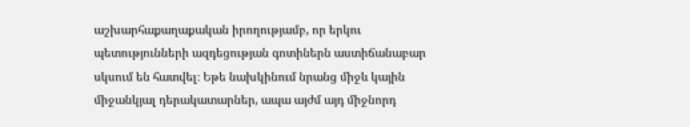աշխարհաքաղաքական իրողությամբ, որ երկու պետությունների ազդեցության գոտիներն աստիճանաբար սկսում են հատվել։ Եթե նախկինում նրանց միջև կային միջանկյալ դերակատարներ, ապա այժմ այդ միջնորդ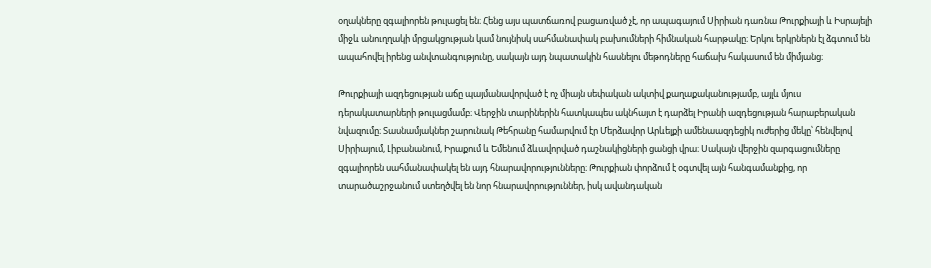օղակները զգալիորեն թուլացել են։ Հենց այս պատճառով բացառված չէ, որ ապագայում Սիրիան դառնա Թուրքիայի և Իսրայելի միջև անուղղակի մրցակցության կամ նույնիսկ սահմանափակ բախումների հիմնական հարթակը։ Երկու երկրներն էլ ձգտում են ապահովել իրենց անվտանգությունը, սակայն այդ նպատակին հասնելու մեթոդները հաճախ հակասում են միմյանց։

Թուրքիայի ազդեցության աճը պայմանավորված է ոչ միայն սեփական ակտիվ քաղաքականությամբ, այլև մյուս դերակատարների թուլացմամբ։ Վերջին տարիներին հատկապես ակնհայտ է դարձել Իրանի ազդեցության հարաբերական նվազումը։ Տասնամյակներ շարունակ Թեհրանը համարվում էր Մերձավոր Արևելքի ամենաազդեցիկ ուժերից մեկը՝ հենվելով Սիրիայում, Լիբանանում, Իրաքում և Եմենում ձևավորված դաշնակիցների ցանցի վրա։ Սակայն վերջին զարգացումները զգալիորեն սահմանափակել են այդ հնարավորությունները։ Թուրքիան փորձում է օգտվել այն հանգամանքից, որ տարածաշրջանում ստեղծվել են նոր հնարավորություններ, իսկ ավանդական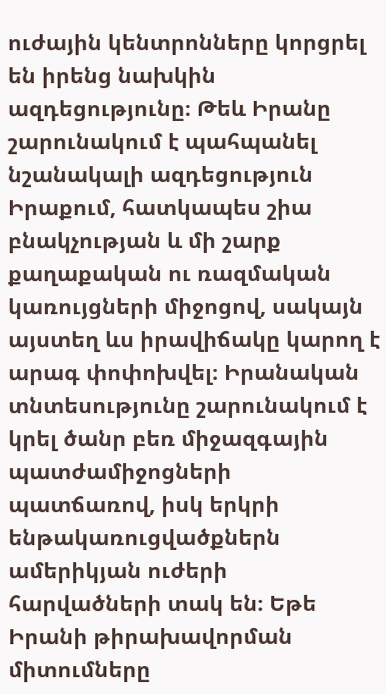ուժային կենտրոնները կորցրել են իրենց նախկին ազդեցությունը։ Թեև Իրանը շարունակում է պահպանել նշանակալի ազդեցություն Իրաքում, հատկապես շիա բնակչության և մի շարք քաղաքական ու ռազմական կառույցների միջոցով, սակայն այստեղ ևս իրավիճակը կարող է արագ փոփոխվել։ Իրանական տնտեսությունը շարունակում է կրել ծանր բեռ միջազգային պատժամիջոցների պատճառով, իսկ երկրի ենթակառուցվածքներն ամերիկյան ուժերի հարվածների տակ են։ Եթե Իրանի թիրախավորման միտումները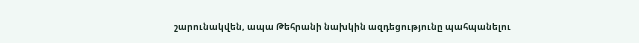շարունակվեն, ապա Թեհրանի նախկին ազդեցությունը պահպանելու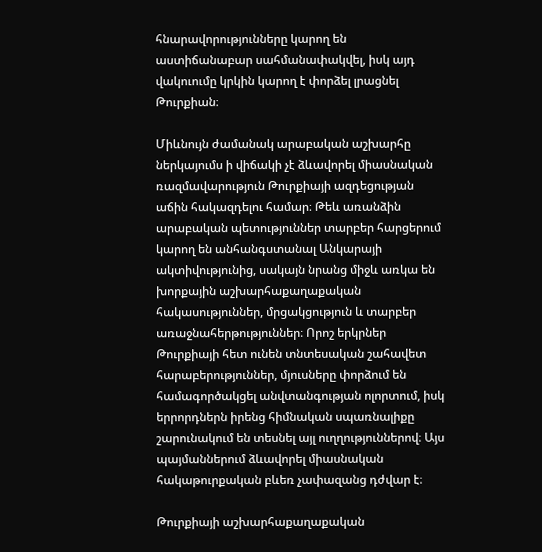հնարավորությունները կարող են աստիճանաբար սահմանափակվել, իսկ այդ վակուումը կրկին կարող է փորձել լրացնել Թուրքիան։

Միևնույն ժամանակ արաբական աշխարհը ներկայումս ի վիճակի չէ ձևավորել միասնական ռազմավարություն Թուրքիայի ազդեցության աճին հակազդելու համար։ Թեև առանձին արաբական պետություններ տարբեր հարցերում կարող են անհանգստանալ Անկարայի ակտիվությունից, սակայն նրանց միջև առկա են խորքային աշխարհաքաղաքական հակասություններ, մրցակցություն և տարբեր առաջնահերթություններ։ Որոշ երկրներ Թուրքիայի հետ ունեն տնտեսական շահավետ հարաբերություններ, մյուսները փորձում են համագործակցել անվտանգության ոլորտում, իսկ երրորդներն իրենց հիմնական սպառնալիքը շարունակում են տեսնել այլ ուղղություններով։ Այս պայմաններում ձևավորել միասնական հակաթուրքական բևեռ չափազանց դժվար է։

Թուրքիայի աշխարհաքաղաքական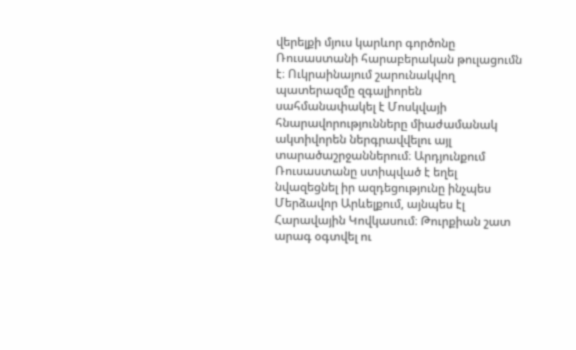վերելքի մյուս կարևոր գործոնը Ռուսաստանի հարաբերական թուլացումն է։ Ուկրաինայում շարունակվող պատերազմը զգալիորեն սահմանափակել է Մոսկվայի հնարավորությունները միաժամանակ ակտիվորեն ներգրավվելու այլ տարածաշրջաններում։ Արդյունքում Ռուսաստանը ստիպված է եղել նվազեցնել իր ազդեցությունը ինչպես Մերձավոր Արևելքում, այնպես էլ Հարավային Կովկասում։ Թուրքիան շատ արագ օգտվել ու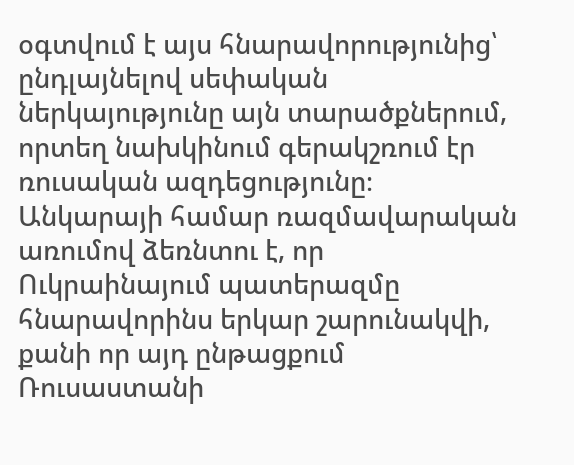օգտվում է այս հնարավորությունից՝ ընդլայնելով սեփական ներկայությունը այն տարածքներում, որտեղ նախկինում գերակշռում էր ռուսական ազդեցությունը։ Անկարայի համար ռազմավարական առումով ձեռնտու է, որ Ուկրաինայում պատերազմը հնարավորինս երկար շարունակվի, քանի որ այդ ընթացքում Ռուսաստանի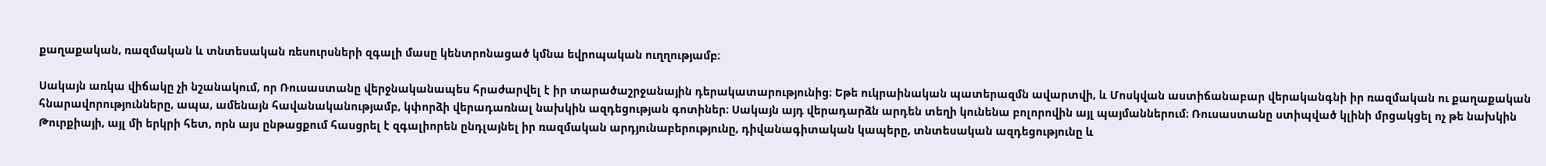քաղաքական, ռազմական և տնտեսական ռեսուրսների զգալի մասը կենտրոնացած կմնա եվրոպական ուղղությամբ։

Սակայն առկա վիճակը չի նշանակում, որ Ռուսաստանը վերջնականապես հրաժարվել է իր տարածաշրջանային դերակատարությունից։ Եթե ուկրաինական պատերազմն ավարտվի, և Մոսկվան աստիճանաբար վերականգնի իր ռազմական ու քաղաքական հնարավորությունները, ապա, ամենայն հավանականությամբ, կփորձի վերադառնալ նախկին ազդեցության գոտիներ։ Սակայն այդ վերադարձն արդեն տեղի կունենա բոլորովին այլ պայմաններում։ Ռուսաստանը ստիպված կլինի մրցակցել ոչ թե նախկին Թուրքիայի, այլ մի երկրի հետ, որն այս ընթացքում հասցրել է զգալիորեն ընդլայնել իր ռազմական արդյունաբերությունը, դիվանագիտական կապերը, տնտեսական ազդեցությունը և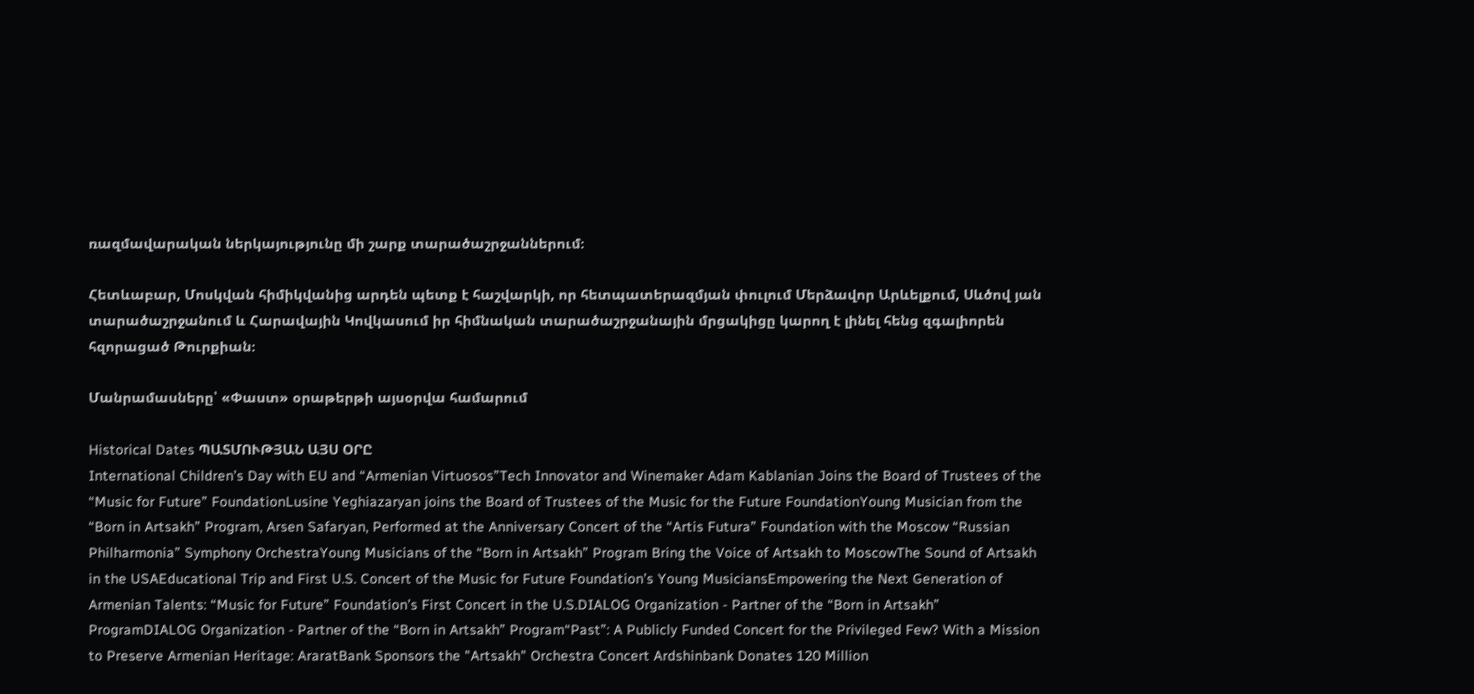ռազմավարական ներկայությունը մի շարք տարածաշրջաններում։

Հետևաբար, Մոսկվան հիմիկվանից արդեն պետք է հաշվարկի, որ հետպատերազմյան փուլում Մերձավոր Արևելքում, Սևծով յան տարածաշրջանում և Հարավային Կովկասում իր հիմնական տարածաշրջանային մրցակիցը կարող է լինել հենց զգալիորեն հզորացած Թուրքիան։

Մանրամասները՝ «Փաստ» օրաթերթի այսօրվա համարում

Historical Dates ՊԱՏՄՈՒԹՅԱՆ ԱՅՍ ՕՐԸ
International Children’s Day with EU and “Armenian Virtuosos”Tech Innovator and Winemaker Adam Kablanian Joins the Board of Trustees of the “Music for Future” FoundationLusine Yeghiazaryan joins the Board of Trustees of the Music for the Future FoundationYoung Musician from the “Born in Artsakh” Program, Arsen Safaryan, Performed at the Anniversary Concert of the “Artis Futura” Foundation with the Moscow “Russian Philharmonia” Symphony OrchestraYoung Musicians of the “Born in Artsakh” Program Bring the Voice of Artsakh to MoscowThe Sound of Artsakh in the USAEducational Trip and First U.S. Concert of the Music for Future Foundation’s Young MusiciansEmpowering the Next Generation of Armenian Talents: “Music for Future” Foundation’s First Concert in the U.S.DIALOG Organization - Partner of the “Born in Artsakh” ProgramDIALOG Organization - Partner of the “Born in Artsakh” Program“Past”: A Publicly Funded Concert for the Privileged Few? With a Mission to Preserve Armenian Heritage: AraratBank Sponsors the "Artsakh" Orchestra Concert Ardshinbank Donates 120 Million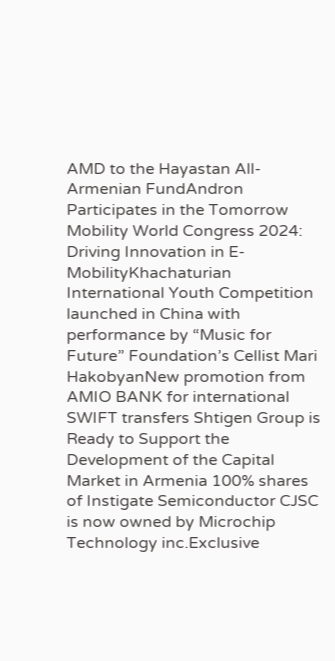AMD to the Hayastan All-Armenian FundAndron Participates in the Tomorrow Mobility World Congress 2024: Driving Innovation in E-MobilityKhachaturian International Youth Competition launched in China with performance by “Music for Future” Foundation’s Cellist Mari HakobyanNew promotion from AMIO BANK for international SWIFT transfers Shtigen Group is Ready to Support the Development of the Capital Market in Armenia 100% shares of Instigate Semiconductor CJSC is now owned by Microchip Technology inc.Exclusive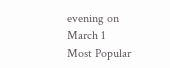evening on March 1
Most Popular